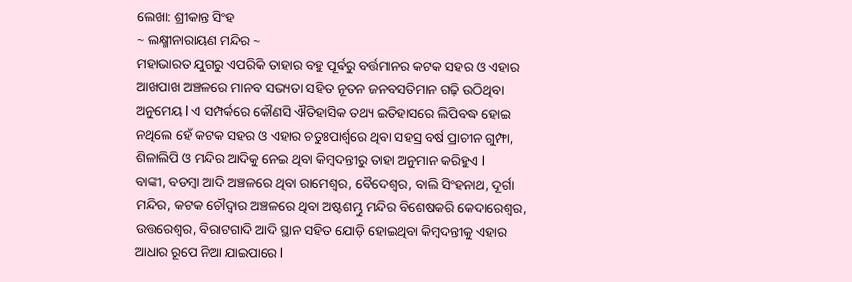ଲେଖା: ଶ୍ରୀକାନ୍ତ ସିଂହ
~ ଲକ୍ଷ୍ମୀନାରାୟଣ ମନ୍ଦିର ~
ମହାଭାରତ ଯୁଗରୁ ଏପରିକି ତାହାର ବହୁ ପୂର୍ଵରୁ ବର୍ତ୍ତମାନର କଟକ ସହର ଓ ଏହାର ଆଖପାଖ ଅଞ୍ଚଳରେ ମାନବ ସଭ୍ୟତା ସହିତ ନୂତନ ଜନବସତିମାନ ଗଢ଼ି ଉଠିଥିବା ଅନୁମେୟ l ଏ ସମ୍ପର୍କରେ କୌଣସି ଐତିହାସିକ ତଥ୍ୟ ଇତିହାସରେ ଲିପିବଦ୍ଧ ହୋଇ ନଥିଲେ ହେଁ କଟକ ସହର ଓ ଏହାର ଚତୁଃପାର୍ଶ୍ୱରେ ଥିବା ସହସ୍ର ବର୍ଷ ପ୍ରାଚୀନ ଗୁମ୍ଫା, ଶିଳାଲିପି ଓ ମନ୍ଦିର ଆଦିକୁ ନେଇ ଥିବା କିମ୍ବଦନ୍ତୀରୁ ତାହା ଅନୁମାନ କରିହୁଏ l
ବାଙ୍କୀ, ବଡମ୍ବା ଆଦି ଅଞ୍ଚଳରେ ଥିବା ରାମେଶ୍ୱର, ବୈଦେଶ୍ଵର, ବାଲି ସିଂହନାଥ, ଦୂର୍ଗା ମନ୍ଦିର, କଟକ ଚୌଦ୍ୱାର ଅଞ୍ଚଳରେ ଥିବା ଅଷ୍ଟଶମ୍ଭୁ ମନ୍ଦିର ବିଶେଷକରି କେଦାରେଶ୍ୱର, ଉତ୍ତରେଶ୍ୱର, ବିରାଟଗାଦି ଆଦି ସ୍ଥାନ ସହିତ ଯୋଡ଼ି ହୋଇଥିବା କିମ୍ବଦନ୍ତୀକୁ ଏହାର ଆଧାର ରୂପେ ନିଆ ଯାଇପାରେ l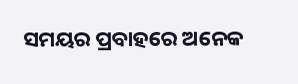ସମୟର ପ୍ରବାହରେ ଅନେକ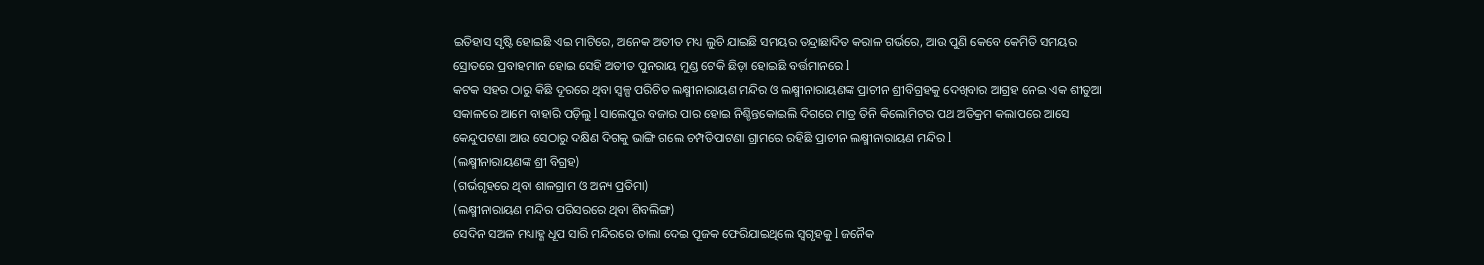ଇତିହାସ ସୃଷ୍ଟି ହୋଇଛି ଏଇ ମାଟିରେ, ଅନେକ ଅତୀତ ମଧ୍ୟ ଲୁଚି ଯାଇଛି ସମୟର ତନ୍ଦ୍ରାଛାଦିତ କରାଳ ଗର୍ଭରେ, ଆଉ ପୁଣି କେବେ କେମିତି ସମୟର ସ୍ରୋତରେ ପ୍ରବାହମାନ ହୋଇ ସେହି ଅତୀତ ପୁନରାୟ ମୁଣ୍ଡ ଟେକି ଛିଡ଼ା ହୋଇଛି ବର୍ତ୍ତମାନରେ l
କଟକ ସହର ଠାରୁ କିଛି ଦୂରରେ ଥିବା ସ୍ୱଳ୍ପ ପରିଚିତ ଲକ୍ଷ୍ମୀନାରାୟଣ ମନ୍ଦିର ଓ ଲକ୍ଷ୍ମୀନାରାୟଣଙ୍କ ପ୍ରାଚୀନ ଶ୍ରୀବିଗ୍ରହକୁ ଦେଖିବାର ଆଗ୍ରହ ନେଇ ଏକ ଶୀତୁଆ ସକାଳରେ ଆମେ ବାହାରି ପଡ଼ିଲୁ l ସାଲେପୁର ବଜାର ପାର ହୋଇ ନିଶ୍ଚିନ୍ତକୋଇଲି ଦିଗରେ ମାତ୍ର ତିନି କିଲୋମିଟର ପଥ ଅତିକ୍ରମ କଲାପରେ ଆସେ କେନ୍ଦୁପଟଣା ଆଉ ସେଠାରୁ ଦକ୍ଷିଣ ଦିଗକୁ ଭାଙ୍ଗି ଗଲେ ଚମ୍ପତିପାଟଣା ଗ୍ରାମରେ ରହିଛି ପ୍ରାଚୀନ ଲକ୍ଷ୍ମୀନାରାୟଣ ମନ୍ଦିର l
(ଲକ୍ଷ୍ମୀନାରାୟଣଙ୍କ ଶ୍ରୀ ବିଗ୍ରହ)
(ଗର୍ଭଗୃହରେ ଥିବା ଶାଳଗ୍ରାମ ଓ ଅନ୍ୟ ପ୍ରତିମା)
(ଲକ୍ଷ୍ମୀନାରାୟଣ ମନ୍ଦିର ପରିସରରେ ଥିବା ଶିବଲିଙ୍ଗ)
ସେଦିନ ସଅଳ ମଧ୍ୟାହ୍ଣ ଧୂପ ସାରି ମନ୍ଦିରରେ ତାଲା ଦେଇ ପୂଜକ ଫେରିଯାଇଥିଲେ ସ୍ୱଗୃହକୁ l ଜନୈକ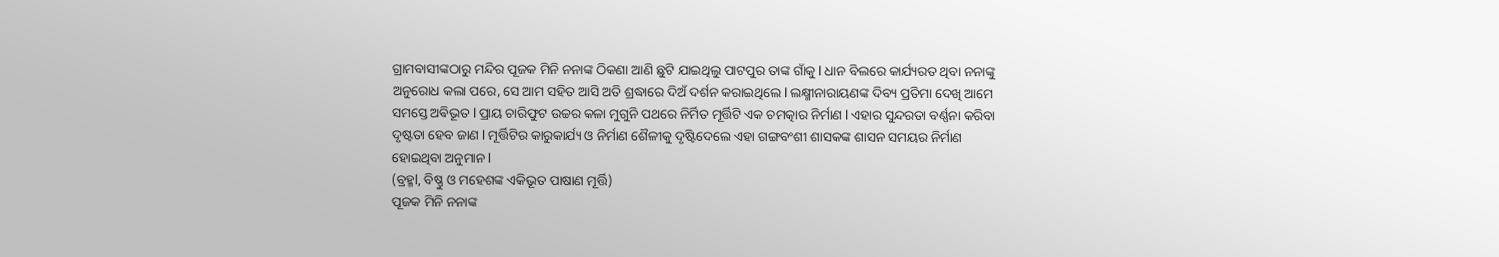ଗ୍ରାମବାସୀଙ୍କଠାରୁ ମନ୍ଦିର ପୂଜକ ମିନି ନନାଙ୍କ ଠିକଣା ଆଣି ଛୁଟି ଯାଇଥିଲୁ ପାଟପୁର ତାଙ୍କ ଗାଁକୁ l ଧାନ ବିଲରେ କାର୍ଯ୍ୟରତ ଥିବା ନନାଙ୍କୁ ଅନୁରୋଧ କଲା ପରେ, ସେ ଆମ ସହିତ ଆସି ଅତି ଶ୍ରଦ୍ଧାରେ ଦିଅଁ ଦର୍ଶନ କରାଇଥିଲେ l ଲକ୍ଷ୍ମୀନାରାୟଣଙ୍କ ଦିବ୍ୟ ପ୍ରତିମା ଦେଖି ଆମେ ସମସ୍ତେ ଅଵିଭୂତ l ପ୍ରାୟ ଚାରିଫୁଟ ଉଚ୍ଚର କଳା ମୁଗୁନି ପଥରେ ନିର୍ମିତ ମୂର୍ତ୍ତିଟି ଏକ ଚମତ୍କାର ନିର୍ମାଣ l ଏହାର ସୁନ୍ଦରତା ବର୍ଣ୍ଣନା କରିବା ଦୃଷ୍ଟତା ହେବ ଜାଣ l ମୂର୍ତ୍ତିଟିର କାରୁକାର୍ଯ୍ୟ ଓ ନିର୍ମାଣ ଶୈଳୀକୁ ଦୃଷ୍ଟିଦେଲେ ଏହା ଗଙ୍ଗବଂଶୀ ଶାସକଙ୍କ ଶାସନ ସମୟର ନିର୍ମାଣ ହୋଇଥିବା ଅନୁମାନ l
(ବ୍ରହ୍ମl, ବିଷ୍ଣୁ ଓ ମହେଶଙ୍କ ଏକିଭୂତ ପାଷାଣ ମୂର୍ତ୍ତି)
ପୂଜକ ମିନି ନନାଙ୍କ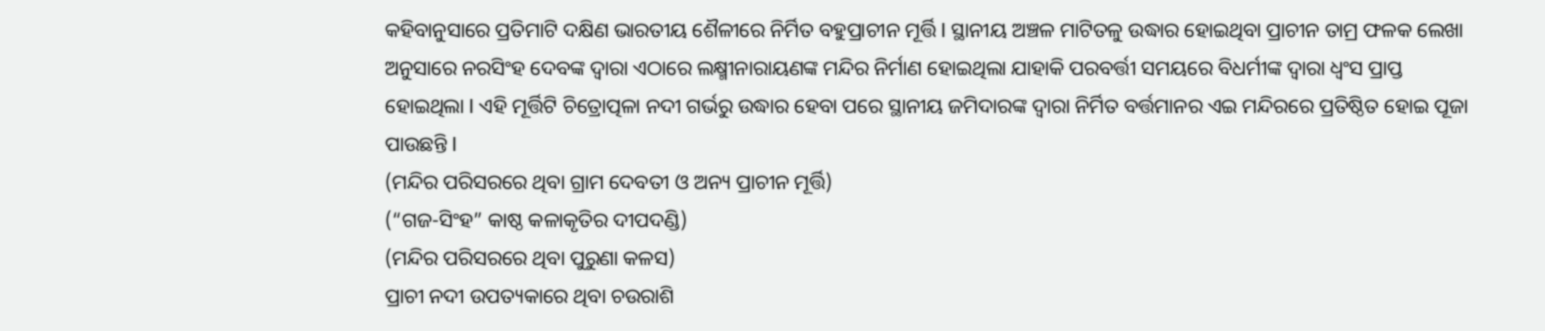କହିବାନୁସାରେ ପ୍ରତିମାଟି ଦକ୍ଷିଣ ଭାରତୀୟ ଶୈଳୀରେ ନିର୍ମିତ ବହୁପ୍ରାଚୀନ ମୂର୍ତ୍ତି l ସ୍ଥାନୀୟ ଅଞ୍ଚଳ ମାଟିତଳୁ ଉଦ୍ଧାର ହୋଇଥିବା ପ୍ରାଚୀନ ତାମ୍ର ଫଳକ ଲେଖା ଅନୁସାରେ ନରସିଂହ ଦେବଙ୍କ ଦ୍ୱାରା ଏଠାରେ ଲକ୍ଷ୍ମୀନାରାୟଣଙ୍କ ମନ୍ଦିର ନିର୍ମାଣ ହୋଇଥିଲା ଯାହାକି ପରବର୍ତ୍ତୀ ସମୟରେ ବିଧର୍ମୀଙ୍କ ଦ୍ୱାରା ଧ୍ବଂସ ପ୍ରାପ୍ତ ହୋଇଥିଲା l ଏହି ମୂର୍ତ୍ତିଟି ଚିତ୍ରୋତ୍ପଳା ନଦୀ ଗର୍ଭରୁ ଉଦ୍ଧାର ହେବା ପରେ ସ୍ଥାନୀୟ ଜମିଦାରଙ୍କ ଦ୍ୱାରା ନିର୍ମିତ ବର୍ତ୍ତମାନର ଏଇ ମନ୍ଦିରରେ ପ୍ରତିଷ୍ଠିତ ହୋଇ ପୂଜା ପାଉଛନ୍ତି l
(ମନ୍ଦିର ପରିସରରେ ଥିବା ଗ୍ରାମ ଦେବତୀ ଓ ଅନ୍ୟ ପ୍ରାଚୀନ ମୂର୍ତ୍ତି)
(“ଗଜ-ସିଂହ” କାଷ୍ଠ କଳାକୃତିର ଦୀପଦଣ୍ଡି)
(ମନ୍ଦିର ପରିସରରେ ଥିବା ପୁରୁଣା କଳସ)
ପ୍ରାଚୀ ନଦୀ ଉପତ୍ୟକାରେ ଥିବା ଚଉରାଶି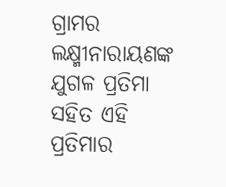ଗ୍ରାମର ଲକ୍ଷ୍ମୀନାରାୟଣଙ୍କ ଯୁଗଳ ପ୍ରତିମା ସହିତ ଏହି ପ୍ରତିମାର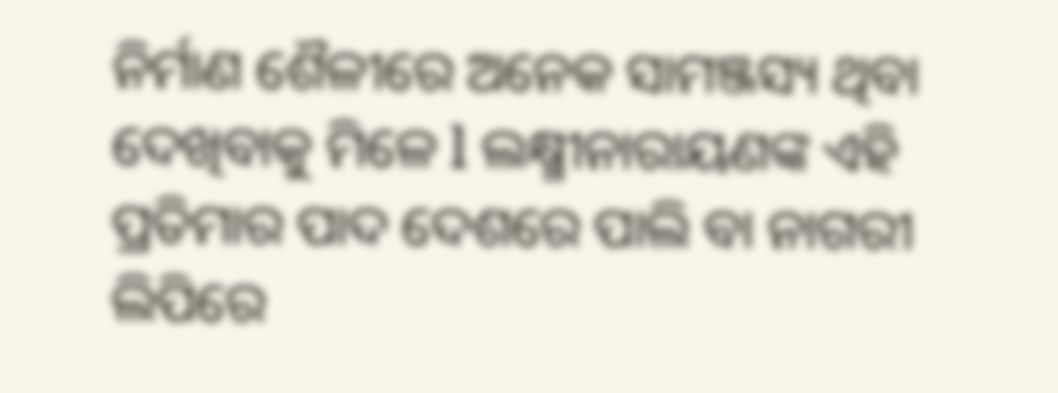ନିର୍ମାଣ ଶୈଳୀରେ ଅନେକ ସାମଞ୍ଜସ୍ୟ ଥିବା ଦେଖିବାକୁ ମିଳେ l ଲକ୍ଷ୍ମୀନାରାୟଣଙ୍କ ଏହି ପ୍ରତିମାର ପାଦ ଦେଶରେ ପାଲି ବା ନାଗରୀ ଲିପିରେ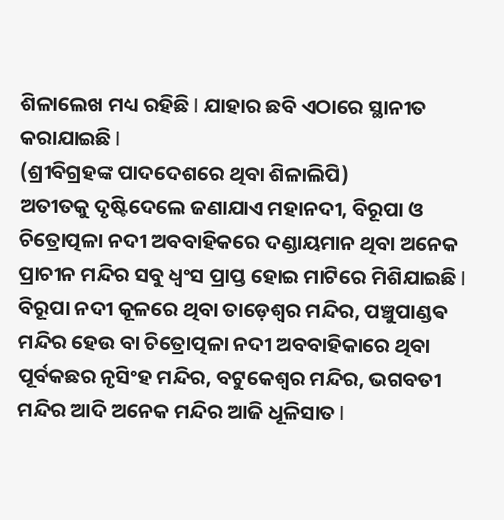ଶିଳାଲେଖ ମଧ୍ୟ ରହିଛି l ଯାହାର ଛବି ଏଠାରେ ସ୍ଥାନୀତ କରାଯାଇଛି l
(ଶ୍ରୀବିଗ୍ରହଙ୍କ ପାଦଦେଶରେ ଥିବା ଶିଳାଲିପି)
ଅତୀତକୁ ଦୃଷ୍ଟିଦେଲେ ଜଣାଯାଏ ମହାନଦୀ, ବିରୂପା ଓ ଚିତ୍ରୋତ୍ପଳା ନଦୀ ଅବବାହିକରେ ଦଣ୍ଡାୟମାନ ଥିବା ଅନେକ ପ୍ରାଚୀନ ମନ୍ଦିର ସବୁ ଧ୍ବଂସ ପ୍ରାପ୍ତ ହୋଇ ମାଟିରେ ମିଶିଯାଇଛି l ବିରୂପା ନଦୀ କୂଳରେ ଥିବା ତାଡ଼େଶ୍ୱର ମନ୍ଦିର, ପଞ୍ଚୁପାଣ୍ଡଵ ମନ୍ଦିର ହେଉ ବା ଚିତ୍ରୋତ୍ପଳା ନଦୀ ଅବବାହିକାରେ ଥିବା ପୂର୍ବକଛର ନୃସିଂହ ମନ୍ଦିର, ବଟୁକେଶ୍ୱର ମନ୍ଦିର, ଭଗବତୀ ମନ୍ଦିର ଆଦି ଅନେକ ମନ୍ଦିର ଆଜି ଧୂଳିସାତ l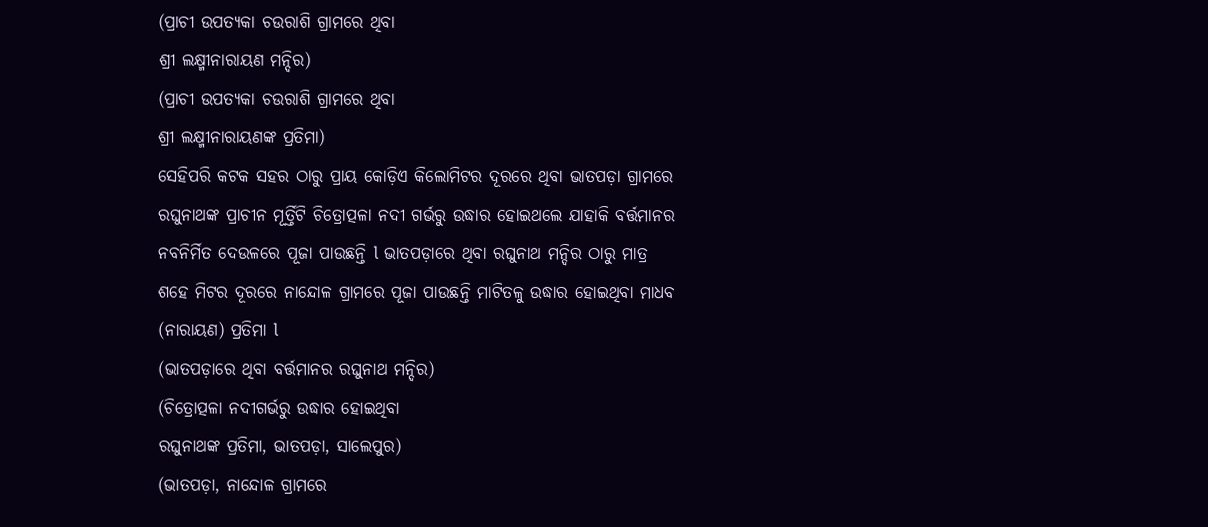(ପ୍ରାଚୀ ଉପତ୍ୟକା ଚଉରାଶି ଗ୍ରାମରେ ଥିବା
ଶ୍ରୀ ଲକ୍ଷ୍ମୀନାରାୟଣ ମନ୍ଦିର)
(ପ୍ରାଚୀ ଉପତ୍ୟକା ଚଉରାଶି ଗ୍ରାମରେ ଥିବା
ଶ୍ରୀ ଲକ୍ଷ୍ମୀନାରାୟଣଙ୍କ ପ୍ରତିମା)
ସେହିପରି କଟକ ସହର ଠାରୁ ପ୍ରାୟ କୋଡ଼ିଏ କିଲୋମିଟର ଦୂରରେ ଥିବା ଭାତପଡ଼ା ଗ୍ରାମରେ ରଘୁନାଥଙ୍କ ପ୍ରାଚୀନ ମୂର୍ତ୍ତିଟି ଚିତ୍ରୋତ୍ପଳା ନଦୀ ଗର୍ଭରୁ ଉଦ୍ଧାର ହୋଇଥଲେ ଯାହାକି ବର୍ତ୍ତମାନର ନବନିର୍ମିତ ଦେଉଳରେ ପୂଜା ପାଉଛନ୍ତି l ଭାତପଡ଼ାରେ ଥିବା ରଘୁନାଥ ମନ୍ଦିର ଠାରୁ ମାତ୍ର ଶହେ ମିଟର ଦୂରରେ ନାନ୍ଦୋଳ ଗ୍ରାମରେ ପୂଜା ପାଉଛନ୍ତି ମାଟିତଳୁ ଉଦ୍ଧାର ହୋଇଥିବା ମାଧବ (ନାରାୟଣ) ପ୍ରତିମା l
(ଭାତପଡ଼ାରେ ଥିବା ବର୍ତ୍ତମାନର ରଘୁନାଥ ମନ୍ଦିର)
(ଚିତ୍ରୋତ୍ପଳା ନଦୀଗର୍ଭରୁ ଉଦ୍ଧାର ହୋଇଥିବା
ରଘୁନାଥଙ୍କ ପ୍ରତିମା, ଭାତପଡ଼ା, ସାଲେପୁର)
(ଭାତପଡ଼ା, ନାନ୍ଦୋଳ ଗ୍ରାମରେ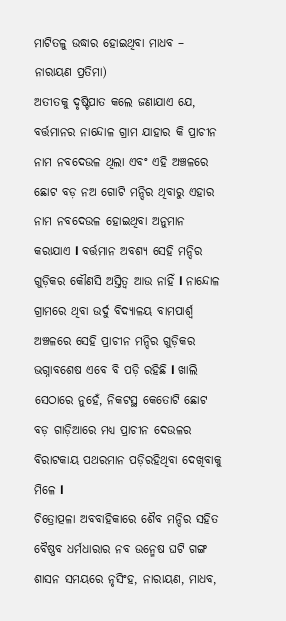ମାଟିତଳୁ ଉଦ୍ଧାର ହୋଇଥିବା ମାଧବ – ନାରାୟଣ ପ୍ରତିମା)
ଅତୀତକୁ ଦୃଷ୍ଟିପାତ କଲେ ଜଣାଯାଏ ଯେ, ବର୍ତ୍ତମାନର ନାନ୍ଦୋଳ ଗ୍ରାମ ଯାହାର କି ପ୍ରାଚୀନ ନାମ ନବଦେଉଳ ଥିଲା ଏବଂ ଏହି ଅଞ୍ଚଳରେ ଛୋଟ ବଡ଼ ନଅ ଗୋଟି ମନ୍ଦିର ଥିବାରୁ ଏହାର ନାମ ନବଦେଉଳ ହୋଇଥିବା ଅନୁମାନ କରାଯାଏ l ବର୍ତ୍ତମାନ ଅବଶ୍ୟ ସେହି ମନ୍ଦିର ଗୁଡ଼ିକର କୌଣସି ଅସ୍ତିତ୍ୱ ଆଉ ନାହିଁ l ନାନ୍ଦୋଳ ଗ୍ରାମରେ ଥିବା ଉର୍ଦୁ ବିଦ୍ୟାଳୟ ବାମପାର୍ଶ୍ଵ ଅଞ୍ଚଳରେ ସେହି ପ୍ରାଚୀନ ମନ୍ଦିର ଗୁଡ଼ିକର ଭଗ୍ନାବଶେଷ ଏବେ ବି ପଡ଼ି ରହିଛି l ଖାଲି ସେଠାରେ ନୁହେଁ, ନିକଟସ୍ଥ କେତୋଟି ଛୋଟ ବଡ଼ ଗାଡ଼ିଆରେ ମଧ୍ୟ ପ୍ରାଚୀନ ଦେଉଳର ବିରାଟକାୟ ପଥରମାନ ପଡ଼ିରହିଥିବା ଦେଖିବାକୁ ମିଳେ l
ଚିତ୍ରୋତ୍ପଳା ଅବବାହିକାରେ ଶୈବ ମନ୍ଦିର ସହିତ ବୈଷ୍ଣବ ଧର୍ମଧାରାର ନବ ଉନ୍ମେଷ ଘଟି ଗଙ୍ଗ ଶାସନ ସମୟରେ ନୃସିଂହ, ନାରାୟଣ, ମାଧବ,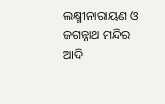ଲକ୍ଷ୍ମୀନାରାୟଣ ଓ ଜଗନ୍ନାଥ ମନ୍ଦିର ଆଦି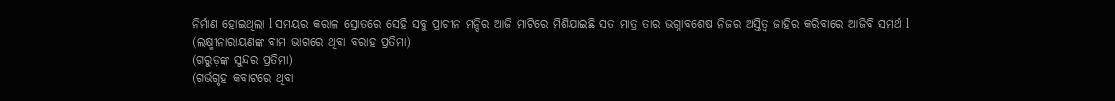ନିର୍ମାଣ ହୋଇଥିଲା l ସମୟର କରାଳ ସ୍ରୋତରେ ସେହି ସବୁ ପ୍ରାଚୀନ ମନ୍ଦିର ଆଜି ମାଟିରେ ମିଶିଯାଇଛି ସତ ମାତ୍ର ତାର ଭଗ୍ନାବଶେଷ ନିଜର ଅସ୍ତିତ୍ୱ ଜାହିର କରିବାରେ ଆଜିବି ସମର୍ଥ l
(ଲକ୍ଷ୍ମୀନାରାୟଣଙ୍କ ବାମ ଭାଗରେ ଥିବା ବରାହ ପ୍ରତିମା)
(ଗରୁଡ଼ଙ୍କ ସୁନ୍ଦର ପ୍ରତିମା)
(ଗର୍ଭଗୃହ କବାଟରେ ଥିବା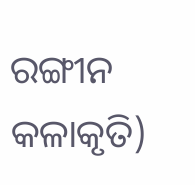ରଙ୍ଗୀନ କଳାକୃତି)